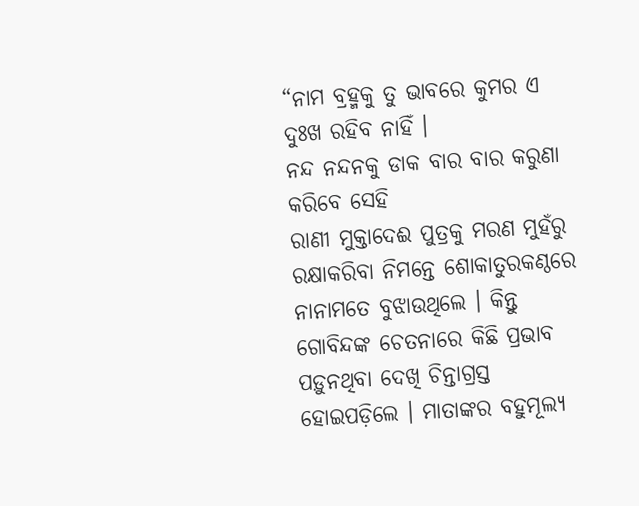“ନାମ ବ୍ରହ୍ମକୁ ତୁ ଭାବରେ କୁମର ଏ ଦୁଃଖ ରହିବ ନାହିଁ ।
ନନ୍ଦ ନନ୍ଦନକୁ ଡାକ ବାର ବାର କରୁଣା କରିବେ ସେହି
ରାଣୀ ମୁକ୍ତାଦେଈ ପୁତ୍ରକୁ ମରଣ ମୁହଁରୁ ରକ୍ଷାକରିବା ନିମନ୍ତେ ଶୋକାତୁରକଣ୍ଠରେ ନାନାମତେ ବୁଝାଉଥିଲେ । କିନ୍ତୁ ଗୋବିନ୍ଦଙ୍କ ଚେତନାରେ କିଛି ପ୍ରଭାବ ପଡ଼ୁନଥିବା ଦେଖି ଚିନ୍ତାଗ୍ରସ୍ତ ହୋଇପଡ଼ିଲେ । ମାତାଙ୍କର ବହୁମୂଲ୍ୟ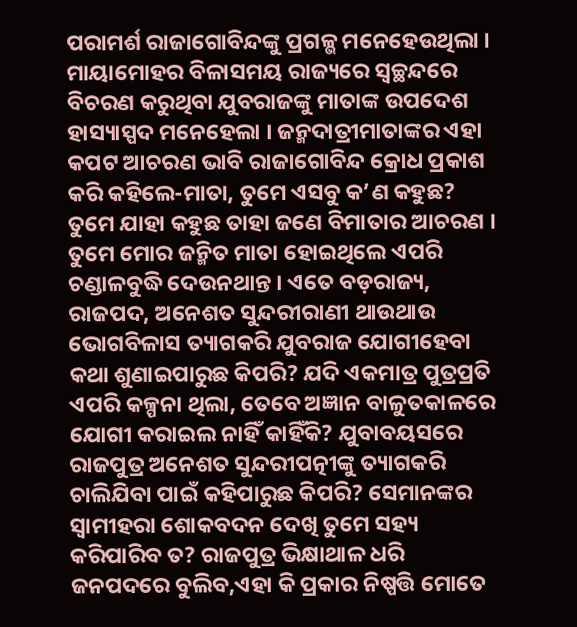ପରାମର୍ଶ ରାଜାଗୋବିନ୍ଦଙ୍କୁ ପ୍ରଗଳ୍ଭ ମନେହେଉଥିଲା । ମାୟାମୋହର ବିଳାସମୟ ରାଜ୍ୟରେ ସ୍ୱଚ୍ଛନ୍ଦରେ ବିଚରଣ କରୁଥିବା ଯୁବରାଜଙ୍କୁ ମାତାଙ୍କ ଉପଦେଶ ହାସ୍ୟାସ୍ପଦ ମନେହେଲା । ଜନ୍ମଦାତ୍ରୀମାତାଙ୍କର ଏହା କପଟ ଆଚରଣ ଭାବି ରାଜାଗୋବିନ୍ଦ କ୍ରୋଧ ପ୍ରକାଶ କରି କହିଲେ-ମାତା, ତୁମେ ଏସବୁ କ’ଣ କହୁଛ? ତୁମେ ଯାହା କହୁଛ ତାହା ଜଣେ ବିମାତାର ଆଚରଣ । ତୁମେ ମୋର ଜନ୍ମିତ ମାତା ହୋଇଥିଲେ ଏପରି ଚଣ୍ଡାଳବୁଦ୍ଧି ଦେଉନଥାନ୍ତ । ଏତେ ବଡ଼ରାଜ୍ୟ, ରାଜପଦ, ଅନେଶତ ସୁନ୍ଦରୀରାଣୀ ଥାଉଥାଉ ଭୋଗବିଳାସ ତ୍ୟାଗକରି ଯୁବରାଜ ଯୋଗୀହେବା କଥା ଶୁଣାଇପାରୁଛ କିପରି? ଯଦି ଏକମାତ୍ର ପୁତ୍ରପ୍ରତି ଏପରି କଳ୍ପନା ଥିଲା, ତେବେ ଅଜ୍ଞାନ ବାଳୁତକାଳରେ ଯୋଗୀ କରାଇଲ ନାହିଁ କାହିଁକି? ଯୁବାବୟସରେ ରାଜପୁତ୍ର ଅନେଶତ ସୁନ୍ଦରୀପତ୍ନୀଙ୍କୁ ତ୍ୟାଗକରି ଚାଲିଯିବା ପାଇଁ କହିପାରୁଛ କିପରି? ସେମାନଙ୍କର ସ୍ୱାମୀହରା ଶୋକବଦନ ଦେଖି ତୁମେ ସହ୍ୟ କରିପାରିବ ତ? ରାଜପୁତ୍ର ଭିକ୍ଷାଥାଳ ଧରି ଜନପଦରେ ବୁଲିବ,ଏହା କି ପ୍ରକାର ନିଷ୍ପତ୍ତି ମୋତେ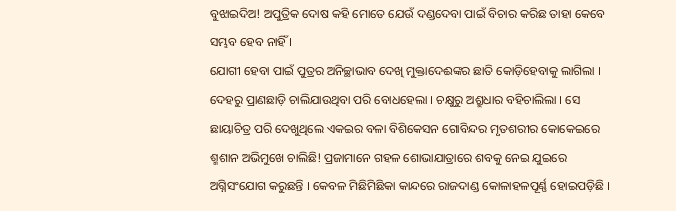ବୁଝାଇଦିଅ! ଅପୁତ୍ରିକ ଦୋଷ କହି ମୋତେ ଯେଉଁ ଦଣ୍ଡଦେବା ପାଇଁ ବିଚାର କରିଛ ତାହା କେବେ ସମ୍ଭବ ହେବ ନାହିଁ ।
ଯୋଗୀ ହେବା ପାଇଁ ପୁତ୍ରର ଅନିଚ୍ଛାଭାବ ଦେଖି ମୁକ୍ତାଦେଈଙ୍କର ଛାତି କୋଡ଼ିହେବାକୁ ଲାଗିଲା । ଦେହରୁ ପ୍ରାଣଛାଡ଼ି ଚାଲିଯାଉଥିବା ପରି ବୋଧହେଲା । ଚକ୍ଷୁରୁ ଅଶ୍ରୁଧାର ବହିଚାଲିଲା । ସେ ଛାୟାଚିତ୍ର ପରି ଦେଖୁଥିଲେ ଏକଇର ବଳା ବିଶିକେସନ ଗୋବିନ୍ଦର ମୃତଶରୀର କୋକେଇରେ ଶ୍ମଶାନ ଅଭିମୁଖେ ଚାଲିଛି! ପ୍ରଜାମାନେ ଗହଳ ଶୋଭାଯାତ୍ରାରେ ଶବକୁ ନେଇ ଯୁଇରେ ଅଗ୍ନିସଂଯୋଗ କରୁଛନ୍ତି । କେବଳ ମିଛିମିଛିକା କାନ୍ଦରେ ରାଜଦାଣ୍ଡ କୋଳାହଳପୂର୍ଣ୍ଣ ହୋଇପଡ଼ିଛି ।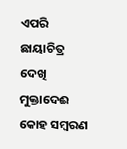ଏପରି ଛାୟାଚିତ୍ର ଦେଖି ମୁକ୍ତାଦେଈ କୋହ ସମ୍ବରଣ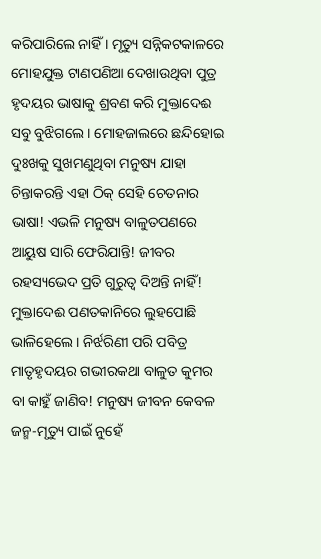କରିପାରିଲେ ନାହିଁ । ମୃତ୍ୟୁ ସନ୍ନିକଟକାଳରେ ମୋହଯୁକ୍ତ ଟାଣପଣିଆ ଦେଖାଉଥିବା ପୁତ୍ର ହୃଦୟର ଭାଷାକୁ ଶ୍ରବଣ କରି ମୁକ୍ତାଦେଈ ସବୁ ବୁଝିଗଲେ । ମୋହଜାଲରେ ଛନ୍ଦିହୋଇ ଦୁଃଖକୁ ସୁଖମଣୁଥିବା ମନୁଷ୍ୟ ଯାହା ଚିନ୍ତାକରନ୍ତି ଏହା ଠିକ୍ ସେହି ଚେତନାର ଭାଷା! ଏଭଳି ମନୁଷ୍ୟ ବାଳୁତପଣରେ ଆୟୁଷ ସାରି ଫେରିଯାନ୍ତି! ଜୀବର ରହସ୍ୟଭେଦ ପ୍ରତି ଗୁରୁତ୍ୱ ଦିଅନ୍ତି ନାହିଁ! ମୁକ୍ତାଦେଈ ପଣତକାନିରେ ଲୁହପୋଛି ଭାଳିହେଲେ । ନିର୍ଝରିଣୀ ପରି ପବିତ୍ର ମାତୃହୃଦୟର ଗଭୀରକଥା ବାଳୁତ କୁମର ବା କାହୁଁ ଜାଣିବ! ମନୁଷ୍ୟ ଜୀବନ କେବଳ ଜନ୍ମ-ମୃତ୍ୟୁ ପାଇଁ ନୁହେଁ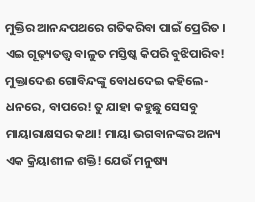ମୁକ୍ତିର ଆନନ୍ଦପଥରେ ଗତିକରିବା ପାଇଁ ପ୍ରେରିତ । ଏଇ ଗୂଢ଼୍ୟତତ୍ତ୍ୱ ବାଳୁତ ମସ୍ତିଷ୍କ କିପରି ବୁଝିପାରିବ! ମୁକ୍ତାଦେଈ ଗୋବିନ୍ଦଙ୍କୁ ବୋଧଦେଇ କହିଲେ-ଧନରେ, ବାପରେ! ତୁ ଯାହା କହୁଛୁ ସେସବୁ ମାୟାରାକ୍ଷସର କଥା! ମାୟା ଭଗବାନଙ୍କର ଅନ୍ୟ ଏକ କ୍ରିୟାଶୀଳ ଶକ୍ତି! ଯେଉଁ ମନୁଷ୍ୟ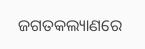ଜଗତକଲ୍ୟାଣରେ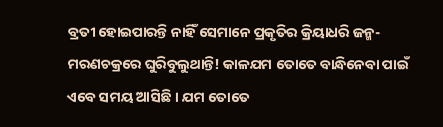ବ୍ରତୀ ହୋଇପାରନ୍ତି ନାହିଁ ସେମାନେ ପ୍ରକୃତିର କ୍ରିୟାଧରି ଜନ୍ମ-ମରଣଚକ୍ରରେ ଘୁରିବୁଲୁଥାନ୍ତି! କାଳଯମ ତୋତେ ବାନ୍ଧିନେବା ପାଇଁ ଏବେ ସମୟ ଆସିଛି । ଯମ ତୋତେ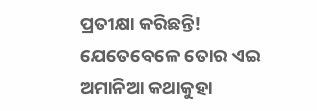ପ୍ରତୀକ୍ଷା କରିଛନ୍ତି! ଯେତେବେଳେ ତୋର ଏଇ ଅମାନିଆ କଥାକୁହା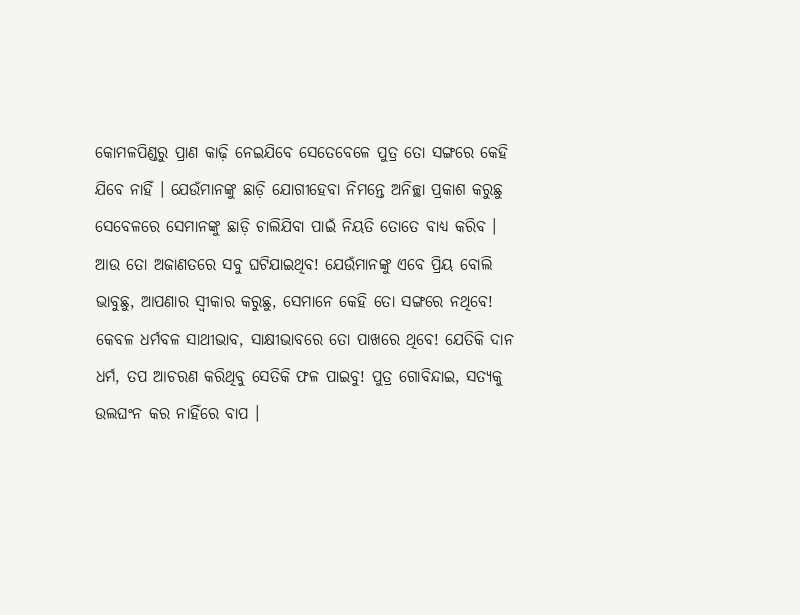କୋମଳପିଣ୍ଡରୁ ପ୍ରାଣ କାଢ଼ି ନେଇଯିବେ ସେତେବେଳେ ପୁତ୍ର ତୋ ସଙ୍ଗରେ କେହି ଯିବେ ନାହିଁ । ଯେଉଁମାନଙ୍କୁ ଛାଡ଼ି ଯୋଗୀହେବା ନିମନ୍ତେ ଅନିଚ୍ଛା ପ୍ରକାଶ କରୁଛୁ ସେବେଳରେ ସେମାନଙ୍କୁ ଛାଡ଼ି ଚାଲିଯିବା ପାଇଁ ନିୟତି ତୋତେ ବାଧ୍ୟ କରିବ । ଆଉ ତୋ ଅଜାଣତରେ ସବୁ ଘଟିଯାଇଥିବ! ଯେଉଁମାନଙ୍କୁ ଏବେ ପ୍ରିୟ ବୋଲି ଭାବୁଛୁ, ଆପଣାର ସ୍ୱୀକାର କରୁଛୁ, ସେମାନେ କେହି ତୋ ସଙ୍ଗରେ ନଥିବେ! କେବଳ ଧର୍ମବଳ ସାଥୀଭାବ, ସାକ୍ଷୀଭାବରେ ତୋ ପାଖରେ ଥିବେ! ଯେତିକି ଦାନ ଧର୍ମ, ତପ ଆଚରଣ କରିଥିବୁ ସେତିକି ଫଳ ପାଇବୁ! ପୁତ୍ର ଗୋବିନ୍ଦାଇ, ସତ୍ୟକୁ ଉଲଘଂନ କର ନାହିଁରେ ବାପ ।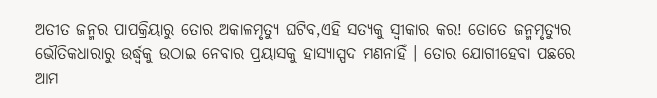ଅତୀତ ଜନ୍ମର ପାପକ୍ରିୟାରୁ ତୋର ଅକାଳମୃତ୍ୟୁ ଘଟିବ,ଏହି ସତ୍ୟକୁ ସ୍ୱୀକାର କର! ତୋତେ ଜନ୍ମମୃତ୍ୟୁର ଭୌତିକଧାରାରୁ ଉର୍ଦ୍ଧ୍ୱକୁ ଉଠାଇ ନେବାର ପ୍ରୟାସକୁ ହାସ୍ୟାସ୍ପଦ ମଣନାହିଁ । ତୋର ଯୋଗୀହେବା ପଛରେ ଆମ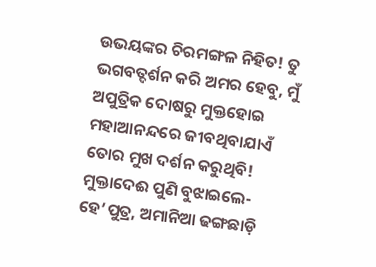ଉଭୟଙ୍କର ଚିରମଙ୍ଗଳ ନିହିତ! ତୁ ଭଗବତ୍ଦର୍ଶନ କରି ଅମର ହେବୁ, ମୁଁ ଅପୁତ୍ରିକ ଦୋଷରୁ ମୁକ୍ତହୋଇ ମହାଆନନ୍ଦରେ ଜୀବଥିବାଯାଏଁ ତୋର ମୁଖ ଦର୍ଶନ କରୁଥିବି!
ମୁକ୍ତାଦେଈ ପୁଣି ବୁଝାଇଲେ-ହେ’ପୁତ୍ର, ଅମାନିଆ ଢଙ୍ଗଛାଡ଼ି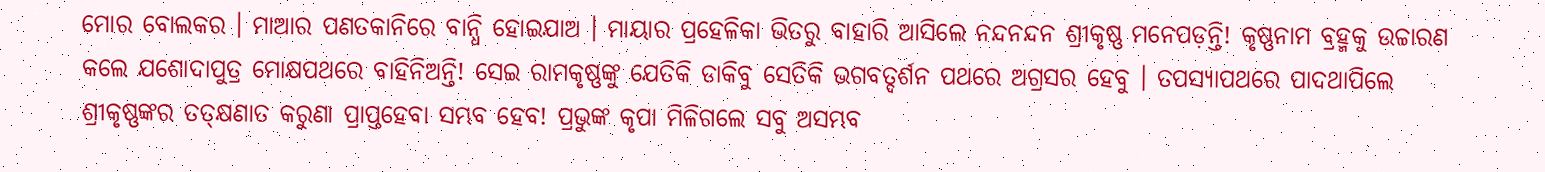ମୋର ବୋଲକର । ମାଆର ପଣତକାନିରେ ବାନ୍ଧି ହୋଇଯାଅ । ମାୟାର ପ୍ରହେଳିକା ଭିତରୁ ବାହାରି ଆସିଲେ ନନ୍ଦନନ୍ଦନ ଶ୍ରୀକୃଷ୍ଣ ମନେପଡ଼ନ୍ତି! କୃଷ୍ଣନାମ ବ୍ରହ୍ମକୁ ଉଚ୍ଚାରଣ କଲେ ଯଶୋଦାପୁତ୍ର ମୋକ୍ଷପଥରେ ବାହିନିଅନ୍ତି! ସେଇ ରାମକୃଷ୍ଣଙ୍କୁ ଯେତିକି ଡାକିବୁ ସେତିକି ଭଗବତ୍ଦର୍ଶନ ପଥରେ ଅଗ୍ରସର ହେବୁ । ତପସ୍ୟାପଥରେ ପାଦଥାପିଲେ ଶ୍ରୀକୃଷ୍ଣଙ୍କର ତତ୍କ୍ଷଣାତ କରୁଣା ପ୍ରାପ୍ତହେବା ସମ୍ଭବ ହେବ! ପ୍ରଭୁଙ୍କ କୃପା ମିଳିଗଲେ ସବୁ ଅସମ୍ଭବ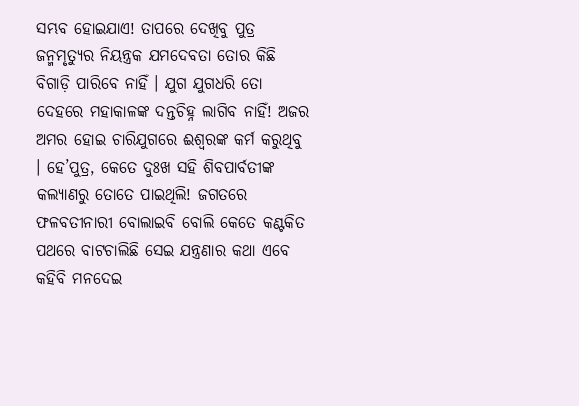ସମ୍ଭବ ହୋଇଯାଏ! ତାପରେ ଦେଖିବୁ ପୁତ୍ର ଜନ୍ମମୃତ୍ୟୁର ନିୟନ୍ତ୍ରକ ଯମଦେବତା ତୋର କିଛି ବିଗାଡ଼ି ପାରିବେ ନାହିଁ । ଯୁଗ ଯୁଗଧରି ତୋ ଦେହରେ ମହାକାଳଙ୍କ ଦନ୍ତଚିହ୍ନ ଲାଗିବ ନାହିଁ! ଅଜର ଅମର ହୋଇ ଚାରିଯୁଗରେ ଈଶ୍ୱରଙ୍କ କର୍ମ କରୁଥିବୁ । ହେ’ପୁତ୍ର, କେତେ ଦୁଃଖ ସହି ଶିବପାର୍ବତୀଙ୍କ କଲ୍ୟାଣରୁ ତୋତେ ପାଇଥିଲି! ଜଗତରେ ଫଳବତୀନାରୀ ବୋଲାଇବି ବୋଲି କେତେ କଣ୍ଟକିତ ପଥରେ ବାଟଚାଲିଛି ସେଇ ଯନ୍ତ୍ରଣାର କଥା ଏବେ କହିବି ମନଦେଇ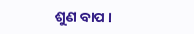ଶୁଣ ବାପ ।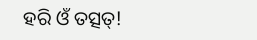ହରି ଓଁ ତତ୍ସତ୍!